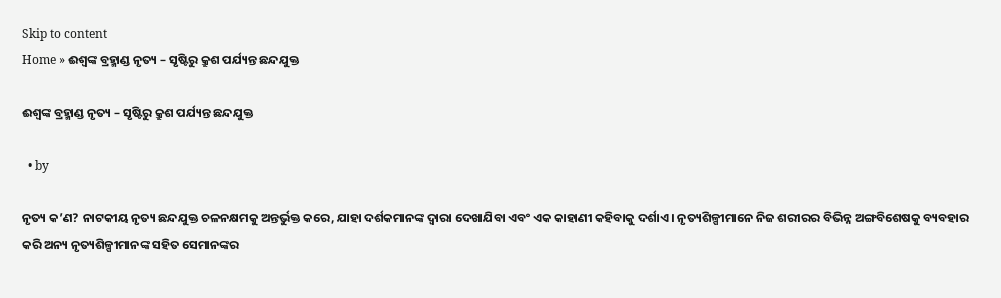Skip to content
Home » ଈଶ୍ଵଙ୍କ ବ୍ରହ୍ମାଣ୍ଡ ନୃତ୍ୟ – ସୃଷ୍ଟିରୁ କ୍ରୁଶ ପର୍ଯ୍ୟନ୍ତ ଛନ୍ଦଯୁକ୍ତ

ଈଶ୍ଵଙ୍କ ବ୍ରହ୍ମାଣ୍ଡ ନୃତ୍ୟ – ସୃଷ୍ଟିରୁ କ୍ରୁଶ ପର୍ଯ୍ୟନ୍ତ ଛନ୍ଦଯୁକ୍ତ

  • by

ନୃତ୍ୟ କ’ଣ? ନାଟକୀୟ ନୃତ୍ୟ ଛନ୍ଦଯୁକ୍ତ ଚଳନକ୍ଷମକୁ ଅନ୍ତର୍ଭୁକ୍ତ କରେ, ଯାହା ଦର୍ଶକମାନଙ୍କ ଦ୍ୱାରା ଦେଖାଯିବା ଏବଂ ଏକ କାହାଣୀ କହିବାକୁ ଦର୍ଶାଏ । ନୃତ୍ୟଶିଳ୍ପୀମାନେ ନିଜ ଶରୀରର ବିଭିନ୍ନ ଅଙ୍ଗବିଶେଷକୁ ବ୍ୟବହାର କରି ଅନ୍ୟ ନୃତ୍ୟଶିଳ୍ପୀମାନଙ୍କ ସହିତ ସେମାନଙ୍କର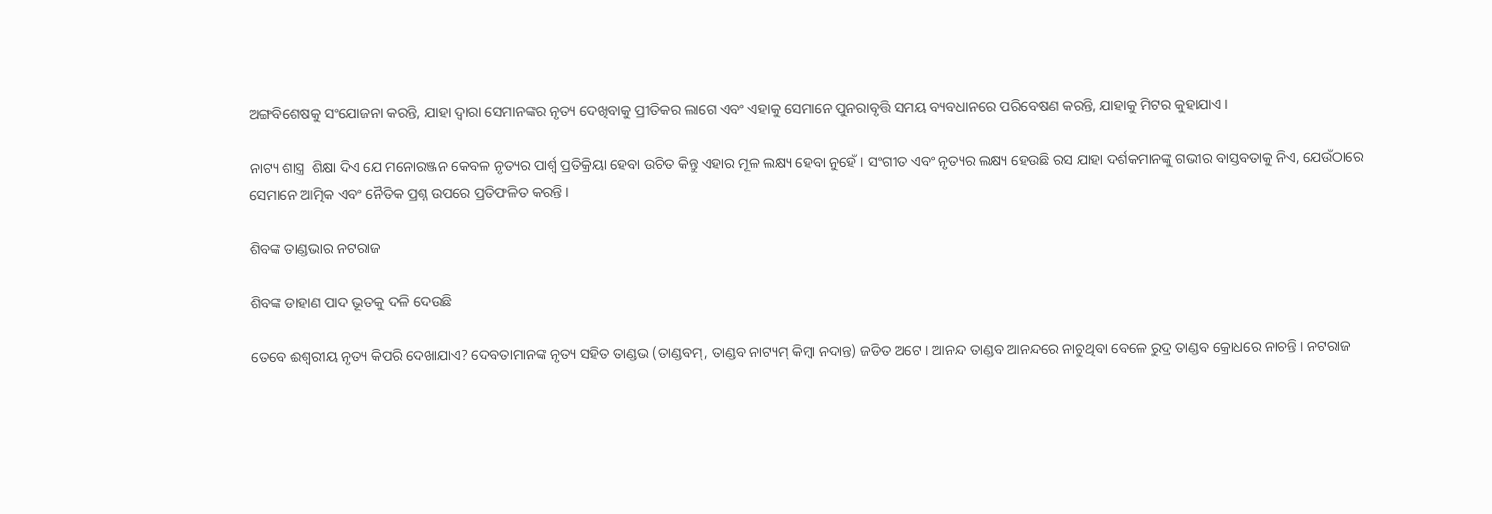ଅଙ୍ଗବିଶେଷକୁ ସଂଯୋଜନା କରନ୍ତି, ଯାହା ଦ୍ଵାରା ସେମାନଙ୍କର ନୃତ୍ୟ ଦେଖିବାକୁ ପ୍ରୀତିକର ଲାଗେ ଏବଂ ଏହାକୁ ସେମାନେ ପୁନରାବୃତ୍ତି ସମୟ ବ୍ୟବଧାନରେ ପରିବେଷଣ କରନ୍ତି, ଯାହାକୁ ମିଟର କୁହାଯାଏ ।

ନାଟ୍ୟ ଶାସ୍ତ୍ର  ଶିକ୍ଷା ଦିଏ ଯେ ମନୋରଞ୍ଜନ କେବଳ ନୃତ୍ୟର ପାର୍ଶ୍ୱ ପ୍ରତିକ୍ରିୟା ହେବା ଉଚିତ କିନ୍ତୁ ଏହାର ମୂଳ ଲକ୍ଷ୍ୟ ହେବା ନୁହେଁ। ସଂଗୀତ ଏବଂ ନୃତ୍ୟର ଲକ୍ଷ୍ୟ ହେଉଛି ରସ ଯାହା ଦର୍ଶକମାନଙ୍କୁ ଗଭୀର ବାସ୍ତବତାକୁ ନିଏ, ଯେଉଁଠାରେ ସେମାନେ ଆତ୍ମିକ ଏବଂ ନୈତିକ ପ୍ରଶ୍ନ ଉପରେ ପ୍ରତିଫଳିତ କରନ୍ତି ।

ଶିବଙ୍କ ତାଣ୍ଡଭାର ନଟରାଜ

ଶିବଙ୍କ ଡାହାଣ ପାଦ ଭୂତକୁ ଦଳି ଦେଉଛି

ତେବେ ଈଶ୍ଵରୀୟ ନୃତ୍ୟ କିପରି ଦେଖାଯାଏ? ଦେବତାମାନଙ୍କ ନୃତ୍ୟ ସହିତ ତାଣ୍ଡଭ (ତାଣ୍ଡବମ୍, ତାଣ୍ଡବ ନାଟ୍ୟମ୍ କିମ୍ବା ନଦାନ୍ତ) ଜଡିତ ଅଟେ । ଆନନ୍ଦ ତାଣ୍ଡବ ଆନନ୍ଦରେ ନାଚୁଥିବା ବେଳେ ରୁଦ୍ର ତାଣ୍ଡବ କ୍ରୋଧରେ ନାଚନ୍ତି । ନଟରାଜ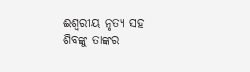ଈଶ୍ୱରୀୟ ନୃତ୍ୟ ସହ ଶିବଙ୍କୁ ତାଙ୍କର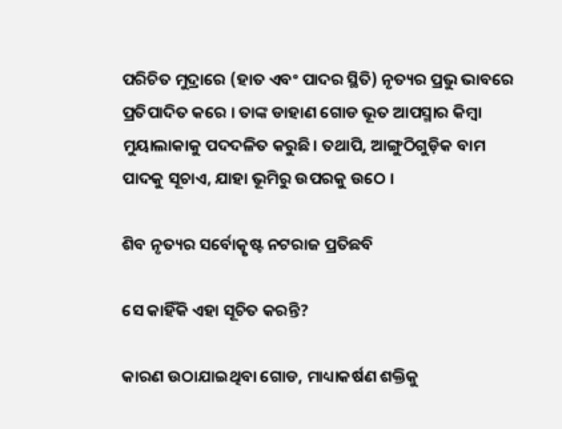ପରିଚିତ ମୁଦ୍ରାରେ (ହାତ ଏବଂ ପାଦର ସ୍ଥିତି) ନୃତ୍ୟର ପ୍ରଭୁ ଭାବରେ ପ୍ରତିପାଦିତ କରେ । ତାଙ୍କ ଡାହାଣ ଗୋଡ ଭୂତ ଆପସ୍ମାର କିମ୍ବା ମୁୟାଲାକାକୁ ପଦଦଳିତ କରୁଛି। ତଥାପି, ଆଙ୍ଗୁଠିଗୁଡ଼ିକ ବାମ ପାଦକୁ ସୂଚାଏ, ଯାହା ଭୂମିରୁ ଉପରକୁ ଉଠେ ।

ଶିବ ନୃତ୍ୟର ସର୍ବୋତ୍କୃଷ୍ଟ ନଟରାଜ ପ୍ରତିଛବି

ସେ କାହିଁକି ଏହା ସୂଚିତ କରନ୍ତି?

କାରଣ ଉଠାଯାଇଥିବା ଗୋଡ, ମାଧ୍ୟାକର୍ଷଣ ଶକ୍ତିକୁ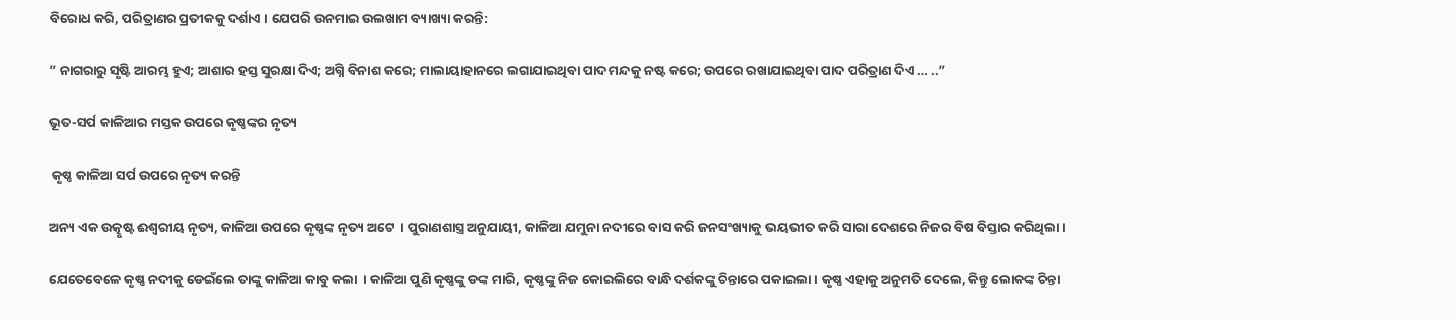ବିରୋଧ କରି, ପରିତ୍ରାଣର ପ୍ରତୀକକୁ ଦର୍ଶାଏ । ଯେପରି ଉନମାଇ ଉଲଖାମ ବ୍ୟାଖ୍ୟା କରନ୍ତି:

” ନାଗରାରୁ ସୃଷ୍ଟି ଆରମ୍ଭ ହୁଏ; ଆଶାର ହସ୍ତ ସୁରକ୍ଷା ଦିଏ; ଅଗ୍ନି ବିନାଶ କରେ; ମାଲାୟାହାନରେ ଲଗାଯାଇଥିବା ପାଦ ମନ୍ଦକୁ ନଷ୍ଟ କରେ; ଉପରେ ରଖାଯାଇଥିବା ପାଦ ପରିତ୍ରାଣ ଦିଏ … ..”

ଭୂତ-ସର୍ପ କାଳିଆର ମସ୍ତକ ଉପରେ କୃଷ୍ଣଙ୍କର ନୃତ୍ୟ

 କୃଷ୍ଣ କାଳିଆ ସର୍ପ ଉପରେ ନୃତ୍ୟ କରନ୍ତି

ଅନ୍ୟ ଏକ ଉତ୍କୃଷ୍ଟ ଈଶ୍ୱରୀୟ ନୃତ୍ୟ, କାଳିଆ ଉପରେ କୃଷ୍ଣଙ୍କ ନୃତ୍ୟ ଅଟେ  । ପୁରାଣଶାସ୍ତ୍ର ଅନୁଯାୟୀ, କାଳିଆ ଯମୁନା ନଦୀରେ ବାସ କରି ଜନସଂଖ୍ୟାକୁ ଭୟଭୀତ କରି ସାରା ଦେଶରେ ନିଜର ବିଷ ବିସ୍ତାର କରିଥିଲା।

ଯେତେବେଳେ କୃଷ୍ଣ ନଦୀକୁ ଡେଇଁଲେ ତାଙ୍କୁ କାଳିଆ କାବୁ କଲା  । କାଳିଆ ପୁଣି କୃଷ୍ଣଙ୍କୁ ଡଙ୍କ ମାରି, କୃଷ୍ଣଙ୍କୁ ନିଜ କୋଇଲିରେ ବାନ୍ଧି ଦର୍ଶକଙ୍କୁ ଚିନ୍ତାରେ ପକାଇଲା। କୃଷ୍ଣ ଏହାକୁ ଅନୁମତି ଦେଲେ, କିନ୍ତୁ ଲୋକଙ୍କ ଚିନ୍ତା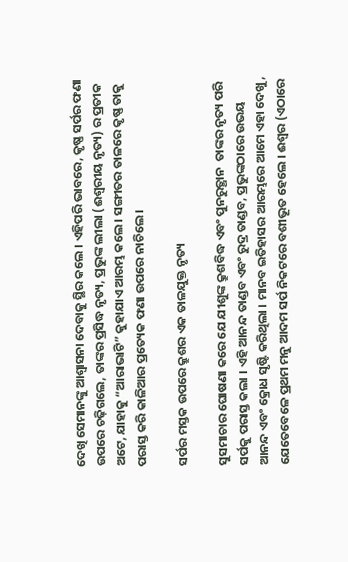ଦେଖି ସେମାନଙ୍କୁ ଆଶ୍ୱାସନା ଦେବାକୁ ସ୍ଥିର କଲେ । ଏହିପରି ଭାବରେ, କୃଷ୍ଣ ସର୍ପର ଫଣା ଉପରେ ଚଢ଼ିଗଲେ, ତାଙ୍କର ପ୍ରସିଦ୍ଧ ନୃତ୍ୟ, ପ୍ରଭୁଙ୍କ ଲୀଲା (ଈଶ୍ୱରୀୟ ନୃତ୍ୟ) ର ପ୍ରତୀକ ଅଟେ, ଯାହାକୁ “ଆରାଭାଟି” କୁହାଯାଏ ଆରମ୍ଭ କଲେ । ସଙ୍ଗୀତର ତାଳରେ କୃଷ୍ଣ ତାକୁ ପରାସ୍ତ କରି କାଳିଆର ପ୍ରତ୍ୟେକ ଫଣା ଉପରେ ନାଚିଲେ ।

ସର୍ପର ମସ୍ତକ ଉପରେ କ୍ରୁଶର ଏକ ତାଳଯୁକ୍ତ ନୃତ୍ୟ

ସୁସମାଚାର ଘୋଷଣା କରେ ଯେ ଯୀଶୁଙ୍କ କ୍ରୁଶବିଦ୍ଧ ଏବଂ ପୁନରୁତ୍ଥାନ  ତାଙ୍କର ନୃତ୍ୟ ପରି ସର୍ପକୁ ପରାସ୍ତ କଲା । ଏହି ଆନନ୍ଦ ତାଣ୍ଡବ ଏବଂ ରୁଦ୍ର ତାଣ୍ଡବ, ପ୍ରଭୁଙ୍କଠାରେ ଉଭୟ ଆନନ୍ଦ ଏବଂ କ୍ରୋଧ ସୃଷ୍ଟି କରିଥିଲା । ମାନବ ଇତିହାସର ଆରମ୍ଭରେ ଆମେ ଏହା ଦେଖୁ, ଯେତେବେଳେ ପ୍ରଥମ ମନୁ ଆଦମ ସର୍ପ ନିକଟରେ ବଶୀଭୂତ ହେଲେ । ଈଶ୍ଵର (ଏଠାରେ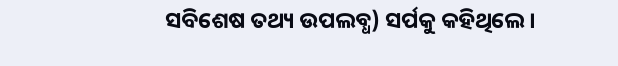ସବିଶେଷ ତଥ୍ୟ ଉପଲବ୍ଧ) ସର୍ପକୁ କହିଥିଲେ ।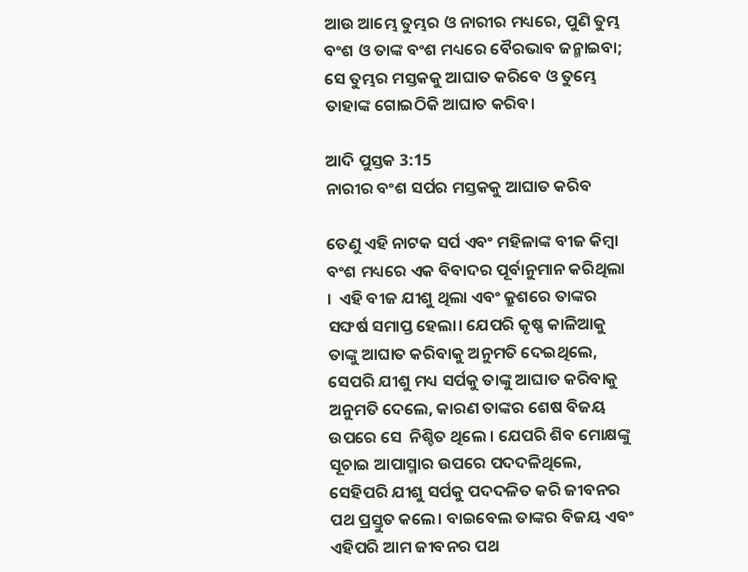ଆଉ ଆମ୍ଭେ ତୁମ୍ଭର ଓ ନାରୀର ମଧ୍ୟରେ, ପୁଣି ତୁମ୍ଭ ବଂଶ ଓ ତାଙ୍କ ବଂଶ ମଧ୍ୟରେ ବୈରଭାବ ଜନ୍ମାଇବା; ସେ ତୁମ୍ଭର ମସ୍ତକକୁ ଆଘାତ କରିବେ ଓ ତୁମ୍ଭେ ତାହାଙ୍କ ଗୋଇଠିକି ଆଘାତ କରିବ।

ଆଦି ପୁସ୍ତକ 3:15
ନାରୀର ବଂଶ ସର୍ପର ମସ୍ତକକୁ ଆଘାତ କରିବ

ତେଣୁ ଏହି ନାଟକ ସର୍ପ ଏବଂ ମହିଳାଙ୍କ ବୀଜ କିମ୍ବା ବଂଶ ମଧ୍ୟରେ ଏକ ବିବାଦର ପୂର୍ବାନୁମାନ କରିଥିଲା ।  ଏହି ବୀଜ ଯୀଶୁ ଥିଲା ଏବଂ କ୍ରୁଶରେ ତାଙ୍କର ସଙ୍ଘର୍ଷ ସମାପ୍ତ ହେଲା। ଯେପରି କୃଷ୍ଣ କାଳିଆକୁ ତାଙ୍କୁ ଆଘାତ କରିବାକୁ ଅନୁମତି ଦେଇଥିଲେ, ସେପରି ଯୀଶୁ ମଧ୍ୟ ସର୍ପକୁ ତାଙ୍କୁ ଆଘାତ କରିବାକୁ ଅନୁମତି ଦେଲେ, କାରଣ ତାଙ୍କର ଶେଷ ବିଜୟ ଉପରେ ସେ  ନିଶ୍ଚିତ ଥିଲେ । ଯେପରି ଶିବ ମୋକ୍ଷଙ୍କୁ ସୂଚାଇ ଆପାସ୍ମାର ଉପରେ ପଦଦଳିଥିଲେ, ସେହିପରି ଯୀଶୁ ସର୍ପକୁ ପଦଦଳିତ କରି ଜୀବନର ପଥ ପ୍ରସ୍ତୁତ କଲେ। ବାଇବେଲ ତାଙ୍କର ବିଜୟ ଏବଂ ଏହିପରି ଆମ ଜୀବନର ପଥ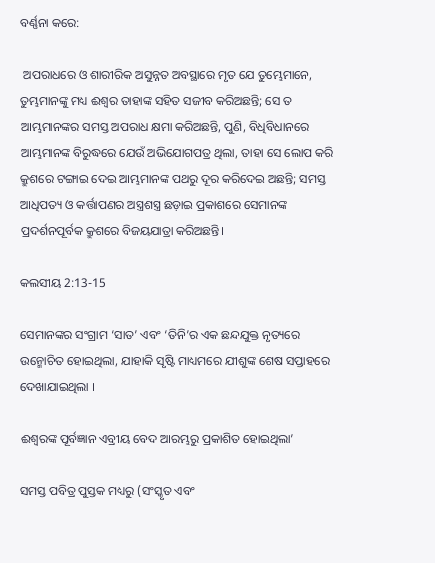ବର୍ଣ୍ଣନା କରେ:

 ଅପରାଧରେ ଓ ଶାରୀରିକ ଅସୁନ୍ନତ ଅବସ୍ଥାରେ ମୃତ ଯେ ତୁମ୍ଭେମାନେ, ତୁମ୍ଭମାନଙ୍କୁ ମଧ୍ୟ ଈଶ୍ଵର ତାହାଙ୍କ ସହିତ ସଜୀବ କରିଅଛନ୍ତି; ସେ ତ ଆମ୍ଭମାନଙ୍କର ସମସ୍ତ ଅପରାଧ କ୍ଷମା କରିଅଛନ୍ତି, ପୁଣି, ବିଧିବିଧାନରେ ଆମ୍ଭମାନଙ୍କ ବିରୁଦ୍ଧରେ ଯେଉଁ ଅଭିଯୋଗପତ୍ର ଥିଲା, ତାହା ସେ ଲୋପ କରି କ୍ରୁଶରେ ଟଙ୍ଗାଇ ଦେଇ ଆମ୍ଭମାନଙ୍କ ପଥରୁ ଦୂର କରିଦେଇ ଅଛନ୍ତି; ସମସ୍ତ ଆଧିପତ୍ୟ ଓ କର୍ତ୍ତାପଣର ଅସ୍ତ୍ରଶସ୍ତ୍ର ଛଡ଼ାଇ ପ୍ରକାଶରେ ସେମାନଙ୍କ ପ୍ରଦର୍ଶନପୂର୍ବକ କ୍ରୁଶରେ ବିଜୟଯାତ୍ରା କରିଅଛନ୍ତି।

କଲସୀୟ 2:13-15

ସେମାନଙ୍କର ସଂଗ୍ରାମ ‘ସାତ’ ଏବଂ ‘ତିନି’ର ଏକ ଛନ୍ଦଯୁକ୍ତ ନୃତ୍ୟରେ ଉନ୍ମୋଚିତ ହୋଇଥିଲା, ଯାହାକି ସୃଷ୍ଟି ମାଧ୍ୟମରେ ଯୀଶୁଙ୍କ ଶେଷ ସପ୍ତାହରେ ଦେଖାଯାଇଥିଲା ।

ଈଶ୍ଵରଙ୍କ ପୂର୍ବଜ୍ଞାନ ଏବ୍ରୀୟ ବେଦ ଆରମ୍ଭରୁ ପ୍ରକାଶିତ ହୋଇଥିଲା’

ସମସ୍ତ ପବିତ୍ର ପୁସ୍ତକ ମଧ୍ୟରୁ (ସଂସ୍କୃତ ଏବଂ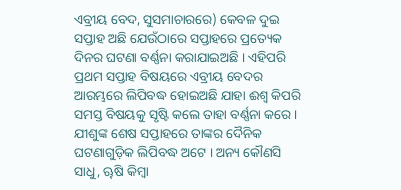ଏବ୍ରୀୟ ବେଦ, ସୁସମାଚାରରେ) କେବଳ ଦୁଇ ସପ୍ତାହ ଅଛି ଯେଉଁଠାରେ ସପ୍ତାହରେ ପ୍ରତ୍ୟେକ ଦିନର ଘଟଣା ବର୍ଣ୍ଣନା କରାଯାଇଅଛି । ଏହିପରି ପ୍ରଥମ ସପ୍ତାହ ବିଷୟରେ ଏବ୍ରୀୟ ବେଦର ଆରମ୍ଭରେ ଲିପିବଦ୍ଧ ହୋଇଅଛି ଯାହା ଈଶ୍ଵ କିପରି ସମସ୍ତ ବିଷୟକୁ ସୃଷ୍ଟି କଲେ ତାହା ବର୍ଣ୍ଣନା କରେ । ଯୀଶୁଙ୍କ ଶେଷ ସପ୍ତାହରେ ତାଙ୍କର ଦୈନିକ ଘଟଣାଗୁଡ଼ିକ ଲିପିବଦ୍ଧ ଅଟେ । ଅନ୍ୟ କୌଣସି ସାଧୁ, ୠଷି କିମ୍ବା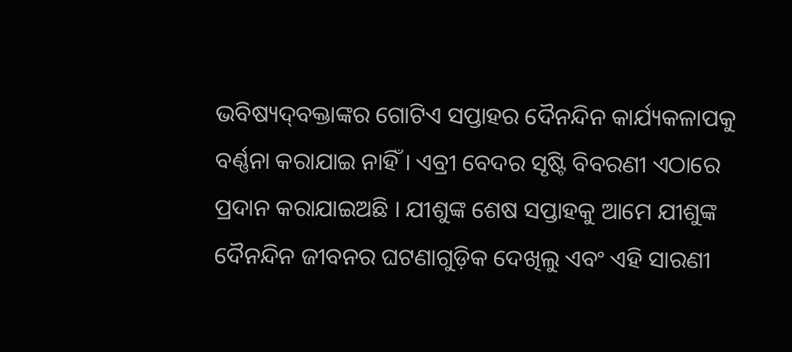ଭବିଷ୍ୟ‌ଦ୍‌ବକ୍ତାଙ୍କର ଗୋଟିଏ ସପ୍ତାହର ଦୈନନ୍ଦିନ କାର୍ଯ୍ୟକଳାପକୁ ବର୍ଣ୍ଣନା କରାଯାଇ ନାହିଁ । ଏବ୍ରୀ ବେଦର ସୃଷ୍ଟି ବିବରଣୀ ଏଠାରେ ପ୍ରଦାନ କରାଯାଇଅଛି । ଯୀଶୁଙ୍କ ଶେଷ ସପ୍ତାହକୁ ଆମେ ଯୀଶୁଙ୍କ ଦୈନନ୍ଦିନ ଜୀବନର ଘଟଣାଗୁଡ଼ିକ ଦେଖିଲୁ ଏବଂ ଏହି ସାରଣୀ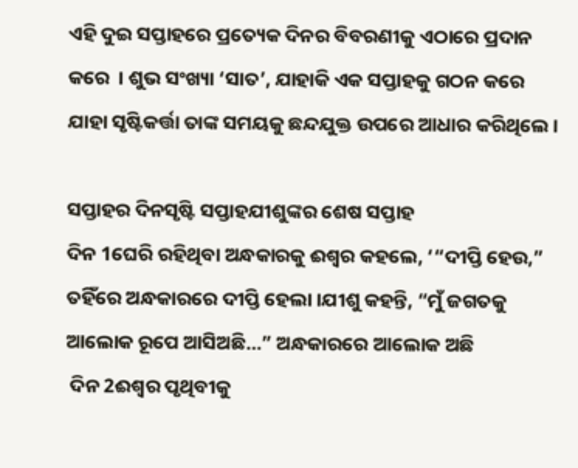ଏହି ଦୁଇ ସପ୍ତାହରେ ପ୍ରତ୍ୟେକ ଦିନର ବିବରଣୀକୁ ଏଠାରେ ପ୍ରଦାନ କରେ  । ଶୁଭ ସଂଖ୍ୟା ‘ସାତ’, ଯାହାକି ଏକ ସପ୍ତାହକୁ ଗଠନ କରେ ଯାହା ସୃଷ୍ଟିକର୍ତ୍ତା ତାଙ୍କ ସମୟକୁ ଛନ୍ଦଯୁକ୍ତ ଉପରେ ଆଧାର କରିଥିଲେ ।

ସପ୍ତାହର ଦିନସୃଷ୍ଟି ସପ୍ତାହଯୀଶୁଙ୍କର ଶେଷ ସପ୍ତାହ
ଦିନ 1ଘେରି ରହିଥିବା ଅନ୍ଧକାରକୁ ଈଶ୍ଵର କହଲେ, ‘“ଦୀପ୍ତି ହେଉ,” ତହିଁରେ ଅନ୍ଧକାରରେ ଦୀପ୍ତି ହେଲା ।ଯୀଶୁ କହନ୍ତି, “ମୁଁ ଜଗତକୁ ଆଲୋକ ରୂପେ ଆସିଅଛି…” ଅନ୍ଧକାରରେ ଆଲୋକ ଅଛି
 ଦିନ 2ଈଶ୍ଵର ପୃଥିବୀକୁ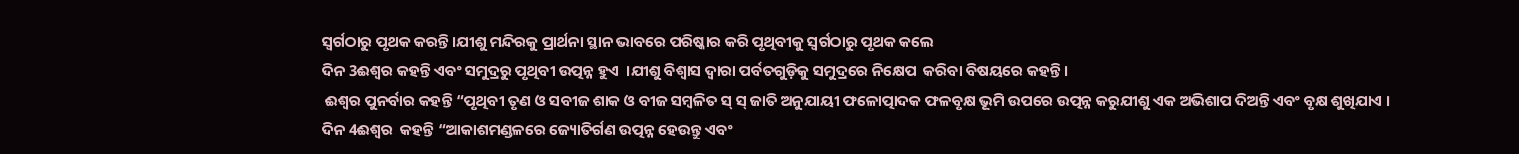ସ୍ଵର୍ଗଠାରୁ ପୃଥକ କରନ୍ତି।ଯୀଶୁ ମନ୍ଦିରକୁ ପ୍ରାର୍ଥନା ସ୍ଥାନ ଭାବରେ ପରିଷ୍କାର କରି ପୃଥିବୀକୁ ସ୍ୱର୍ଗଠାରୁ ପୃଥକ କଲେ
ଦିନ 3ଈଶ୍ଵର କହନ୍ତି ଏବଂ ସମୁଦ୍ରରୁ ପୃଥିବୀ ଉତ୍ପନ୍ନ ହୁଏ  ।ଯୀଶୁ ବିଶ୍ଵାସ ଦ୍ଵାରା ପର୍ବତଗୁଡ଼ିକୁ ସମୁଦ୍ରରେ ନିକ୍ଷେପ  କରିବା ବିଷୟରେ କହନ୍ତି ।
 ଈଶ୍ଵର ପୁନର୍ବାର କହନ୍ତି “ପୃଥିବୀ ତୃଣ ଓ ସବୀଜ ଶାକ ଓ ବୀଜ ସମ୍ବଳିତ ସ୍ ସ୍ ଜାତି ଅନୁଯାୟୀ ଫଳୋତ୍ପାଦକ ଫଳବୃକ୍ଷ ଭୂମି ଉପରେ ଉତ୍ପନ୍ନ କରୁଯୀଶୁ ଏକ ଅଭିଶାପ ଦିଅନ୍ତି ଏବଂ ବୃକ୍ଷ ଶୁଖିଯାଏ ।
ଦିନ 4ଈଶ୍ଵର  କହନ୍ତି “ଆକାଶମଣ୍ଡଳରେ ଜ୍ୟୋତିର୍ଗଣ ଉତ୍ପନ୍ନ ହେଉନ୍ତୁ ଏବଂ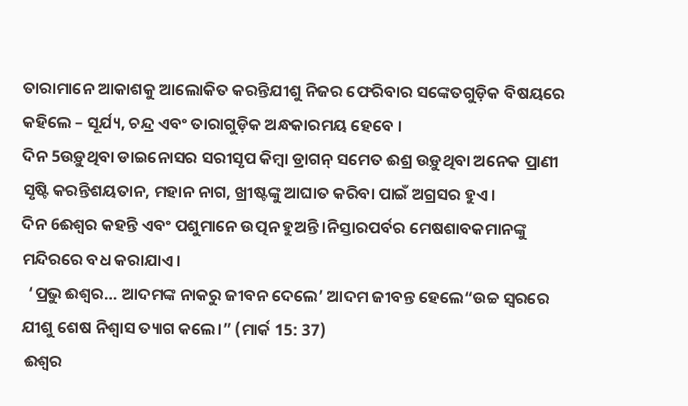ତାରାମାନେ ଆକାଶକୁ ଆଲୋକିତ କରନ୍ତିଯୀଶୁ ନିଜର ଫେରିବାର ସଙ୍କେତଗୁଡ଼ିକ ବିଷୟରେ କହିଲେ – ସୂର୍ଯ୍ୟ, ଚନ୍ଦ୍ର ଏବଂ ତାରାଗୁଡ଼ିକ ଅନ୍ଧକାରମୟ ହେବେ ।
ଦିନ 5ଉଡ଼ୁଥିବା ଡାଇନୋସର ସରୀସୃପ କିମ୍ବା ଡ୍ରାଗନ୍ ସମେତ ଈଶ୍ର ଉଡ଼ୁଥିବା ଅନେକ ପ୍ରାଣୀ ସୃଷ୍ଟି କରନ୍ତିଶୟତାନ, ମହାନ ନାଗ, ଖ୍ରୀଷ୍ଟଙ୍କୁ ଆଘାତ କରିବା ପାଇଁ ଅଗ୍ରସର ହୁଏ ।
ଦିନ 6ଈଶ୍ଵର କହନ୍ତି ଏବଂ ପଶୁମାନେ ଉତ୍ପନ ହୁଅନ୍ତି ।ନିସ୍ତାରପର୍ବର ମେଷଶାବକମାନଙ୍କୁ ମନ୍ଦିରରେ ବଧ କରାଯାଏ।
  ‘ପ୍ରଭୁ ଈଶ୍ଵର… ଆଦମଙ୍କ ନାକରୁ ଜୀବନ ଦେଲେ’ ଆଦମ ଜୀବନ୍ତ ହେଲେ“ଉଚ୍ଚ ସ୍ୱରରେ ଯୀଶୁ ଶେଷ ନିଶ୍ୱାସ ତ୍ୟାଗ କଲେ।” (ମାର୍କ 15: 37)
 ଈଶ୍ଵର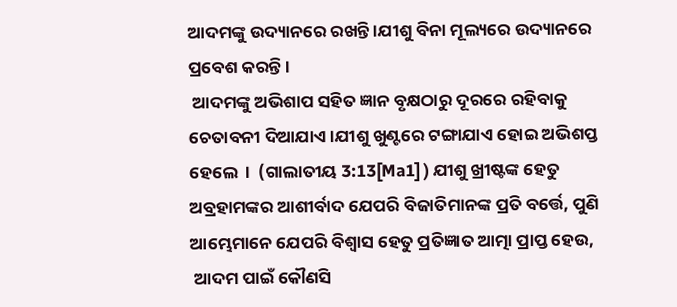ଆଦମଙ୍କୁ ଉଦ୍ୟାନରେ ରଖନ୍ତି ।ଯୀଶୁ ବିନା ମୂଲ୍ୟରେ ଉଦ୍ୟାନରେ ପ୍ରବେଶ କରନ୍ତି ।
 ଆଦମଙ୍କୁ ଅଭିଶାପ ସହିତ ଜ୍ଞାନ ବୃକ୍ଷଠାରୁ ଦୂରରେ ରହିବାକୁ ଚେତାବନୀ ଦିଆଯାଏ ।ଯୀଶୁ ଖୁଣ୍ଟରେ ଟଙ୍ଗାଯାଏ ହୋଇ ଅଭିଶପ୍ତ ହେଲେ  ।  (ଗାଲାତୀୟ 3:13[Ma1] ) ଯୀଶୁ ଖ୍ରୀଷ୍ଟଙ୍କ ହେତୁ ଅବ୍ରହାମଙ୍କର ଆଶୀର୍ବାଦ ଯେପରି ବିଜାତିମାନଙ୍କ ପ୍ରତି ବର୍ତ୍ତେ, ପୁଣି ଆମ୍ଭେମାନେ ଯେପରି ବିଶ୍ଵାସ ହେତୁ ପ୍ରତିଜ୍ଞାତ ଆତ୍ମା ପ୍ରାପ୍ତ ହେଉ,
 ଆଦମ ପାଇଁ କୌଣସି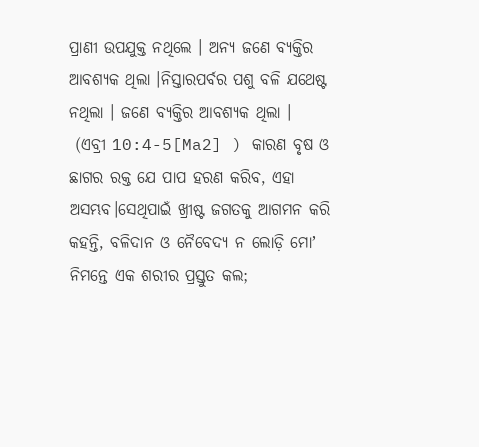ପ୍ରାଣୀ ଉପଯୁକ୍ତ ନଥିଲେ । ଅନ୍ୟ ଜଣେ ବ୍ୟକ୍ତିର ଆବଶ୍ୟକ ଥିଲା ।ନିସ୍ତାରପର୍ବର ପଶୁ ବଳି ଯଥେଷ୍ଟ ନଥିଲା । ଜଣେ ବ୍ୟକ୍ତିର ଆବଶ୍ୟକ ଥିଲା ।
 (ଏବ୍ରୀ 10:4-5[Ma2] ) କାରଣ ବୃଷ ଓ ଛାଗର ରକ୍ତ ଯେ ପାପ ହରଣ କରିବ, ଏହା ଅସମ୍ଭବ।ସେଥିପାଇଁ ଖ୍ରୀଷ୍ଟ ଜଗତକୁ ଆଗମନ କରି କହନ୍ତି, ବଳିଦାନ ଓ ନୈବେଦ୍ୟ ନ ଲୋଡ଼ି ମୋʼ ନିମନ୍ତେ ଏକ ଶରୀର ପ୍ରସ୍ତୁତ କଲ;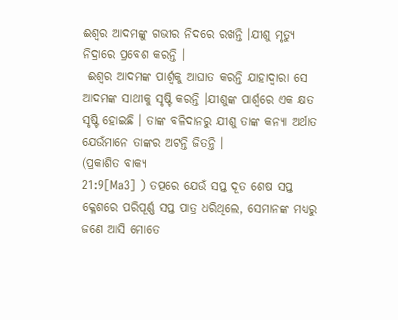ଈଶ୍ଵର ଆଦମଙ୍କୁ ଗଭୀର ନିଦରେ ରଖନ୍ତି ।ଯୀଶୁ ମୃତ୍ୟୁ ନିଦ୍ରାରେ ପ୍ରବେଶ କରନ୍ତି ।
 ଈଶ୍ଵର ଆଦମଙ୍କ ପାର୍ଶ୍ୱକୁ ଆଘାତ କରନ୍ତି ଯାହାଦ୍ଵାରା ସେ ଆଦମଙ୍କ ସାଥୀକୁ ସୃଷ୍ଟି କରନ୍ତି ।ଯୀଶୁଙ୍କ ପାର୍ଶ୍ୱରେ ଏକ କ୍ଷତ ସୃଷ୍ଟି ହୋଇଛି । ତାଙ୍କ ବଳିଦାନରୁ ଯୀଶୁ ତାଙ୍କ କନ୍ୟା ଅର୍ଥାତ ଯେଉଁମାନେ ତାଙ୍କର ଅଟନ୍ତି ଜିତନ୍ତି ।
(ପ୍ରକାଶିତ ବାକ୍ୟ
21:9[Ma3] ) ତତ୍ପରେ ଯେଉଁ ସପ୍ତ ଦୂତ ଶେଷ ସପ୍ତ କ୍ଳେଶରେ ପରିପୂର୍ଣ୍ଣ ସପ୍ତ ପାତ୍ର ଧରିଥିଲେ, ସେମାନଙ୍କ ମଧ୍ୟରୁ ଜଣେ ଆସି ମୋତେ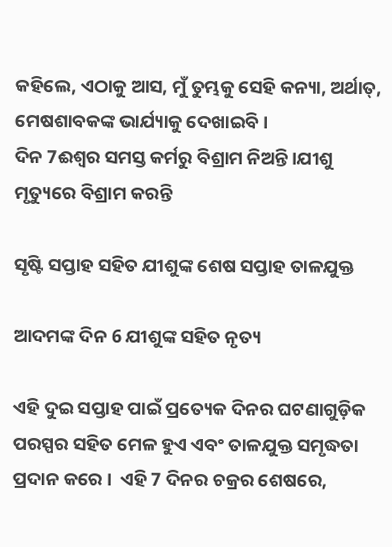କହିଲେ, ଏଠାକୁ ଆସ, ମୁଁ ତୁମ୍ଭକୁ ସେହି କନ୍ୟା, ଅର୍ଥାତ୍, ମେଷଶାବକଙ୍କ ଭାର୍ଯ୍ୟାକୁ ଦେଖାଇବି।
ଦିନ 7ଈଶ୍ଵର ସମସ୍ତ କର୍ମରୁ ବିଶ୍ରାମ ନିଅନ୍ତି ।ଯୀଶୁ ମୃତ୍ୟୁରେ ବିଶ୍ରାମ କରନ୍ତି

ସୃଷ୍ଟି ସପ୍ତାହ ସହିତ ଯୀଶୁଙ୍କ ଶେଷ ସପ୍ତାହ ତାଳଯୁକ୍ତ

ଆଦମଙ୍କ ଦିନ 6 ଯୀଶୁଙ୍କ ସହିତ ନୃତ୍ୟ

ଏହି ଦୁଇ ସପ୍ତାହ ପାଇଁ ପ୍ରତ୍ୟେକ ଦିନର ଘଟଣାଗୁଡ଼ିକ ପରସ୍ପର ସହିତ ମେଳ ହୁଏ ଏବଂ ତାଳଯୁକ୍ତ ସମୃଦ୍ଧତା ପ୍ରଦାନ କରେ ।  ଏହି 7 ଦିନର ଚକ୍ରର ଶେଷରେ,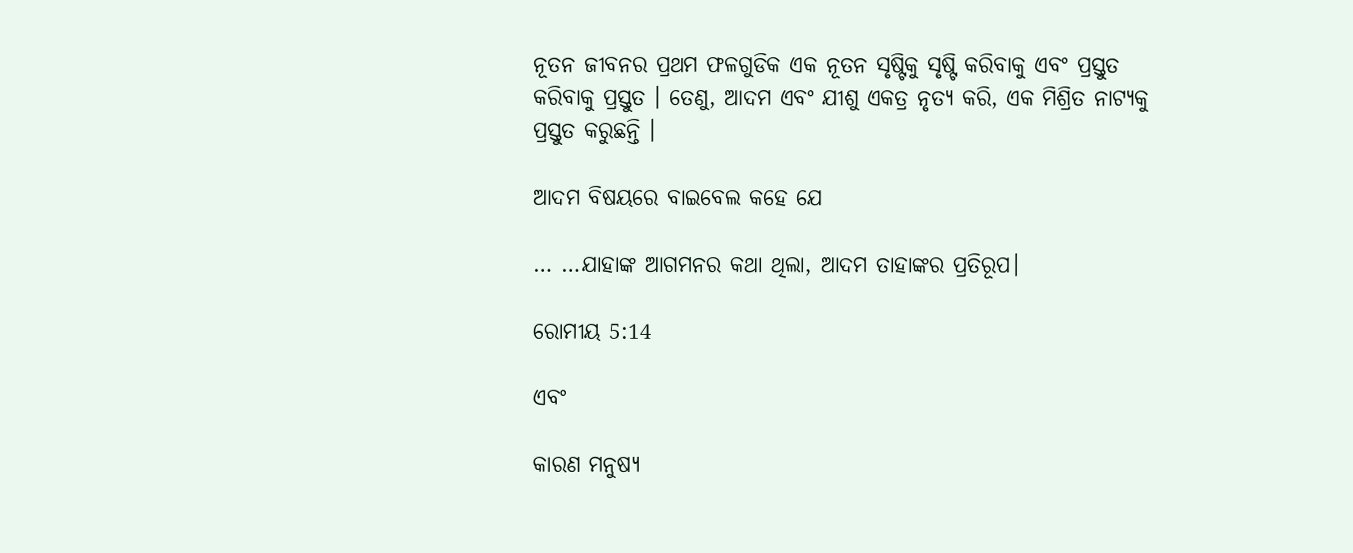ନୂତନ ଜୀବନର ପ୍ରଥମ ଫଳଗୁଡିକ ଏକ ନୂତନ ସୃଷ୍ଟିକୁ ସୃଷ୍ଟି କରିବାକୁ ଏବଂ ପ୍ରସ୍ତୁତ କରିବାକୁ ପ୍ରସ୍ତୁତ । ତେଣୁ, ଆଦମ ଏବଂ ଯୀଶୁ ଏକତ୍ର ନୃତ୍ୟ କରି, ଏକ ମିଶ୍ରିତ ନାଟ୍ୟକୁ ପ୍ରସ୍ତୁତ କରୁଛନ୍ତି ।

ଆଦମ ବିଷୟରେ ବାଇବେଲ କହେ ଯେ

… …ଯାହାଙ୍କ ଆଗମନର କଥା ଥିଲା, ଆଦମ ତାହାଙ୍କର ପ୍ରତିରୂପ।

ରୋମୀୟ 5:14

ଏବଂ

କାରଣ ମନୁଷ୍ୟ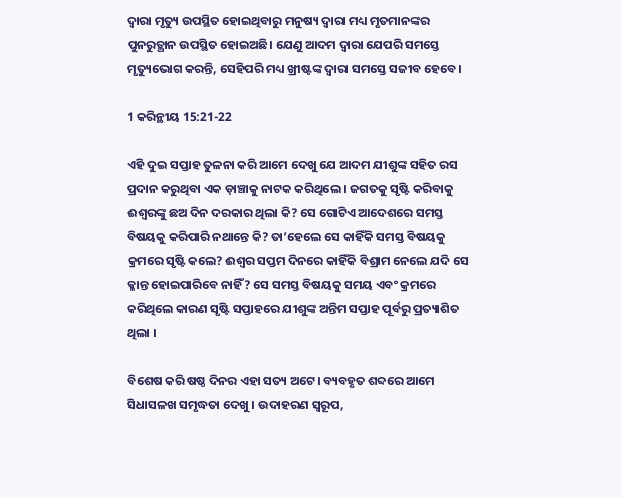ଦ୍ଵାରା ମୃତ୍ୟୁ ଉପସ୍ଥିତ ହୋଇଥିବାରୁ ମନୁଷ୍ୟ ଦ୍ଵାରା ମଧ୍ୟ ମୃତମାନଙ୍କର ପୁନରୁତ୍ଥାନ ଉପସ୍ଥିତ ହୋଇଅଛି। ଯେଣୁ ଆଦମ ଦ୍ଵାରା ଯେପରି ସମସ୍ତେ ମୃତ୍ୟୁଭୋଗ କରନ୍ତି, ସେହିପରି ମଧ୍ୟ ଖ୍ରୀଷ୍ଟଙ୍କ ଦ୍ଵାରା ସମସ୍ତେ ସଜୀବ ହେବେ।

1 କରିନ୍ଥୀୟ 15:21-22

ଏହି ଦୁଇ ସପ୍ତାହ ତୁଳନା କରି ଆମେ ଦେଖୁ ଯେ ଆଦମ ଯୀଶୁଙ୍କ ସହିତ ରସ ପ୍ରଦାନ କରୁଥିବା ଏକ ଡ଼ାଞ୍ଚାକୁ ନାଟକ କରିଥିଲେ । ଜଗତକୁ ସୃଷ୍ଟି କରିବାକୁ ଈଶ୍ଵରଙ୍କୁ ଛଅ ଦିନ ଦରକାର ଥିଲା କି? ସେ ଗୋଟିଏ ଆଦେଶରେ ସମସ୍ତ ବିଷୟକୁ କରିପାରି ନଥାନ୍ତେ କି? ତା’ହେଲେ ସେ କାହିଁକି ସମସ୍ତ ବିଷୟକୁ କ୍ରମରେ ସୃଷ୍ଟି କଲେ? ଈଶ୍ଵର ସପ୍ତମ ଦିନରେ କାହିଁକି ବିଶ୍ରାମ ନେଲେ ଯଦି ସେ କ୍ଳାନ୍ତ ହୋଇପାରିବେ ନାହିଁ? ସେ ସମସ୍ତ ବିଷୟକୁ ସମୟ ଏବଂ କ୍ରମରେ କରିଥିଲେ କାରଣ ସୃଷ୍ଟି ସପ୍ତାହରେ ଯୀଶୁଙ୍କ ଅନ୍ତିମ ସପ୍ତାହ ପୂର୍ବରୁ ପ୍ରତ୍ୟାଶିତ ଥିଲା ।

ବିଶେଷ କରି ଷଷ୍ଠ ଦିନର ଏହା ସତ୍ୟ ଅଟେ। ବ୍ୟବହୃତ ଶବ୍ଦରେ ଆମେ ସିଧାସଳଖ ସମୃଦ୍ଧତା ଦେଖୁ । ଉଦାହରଣ ସ୍ୱରୂପ,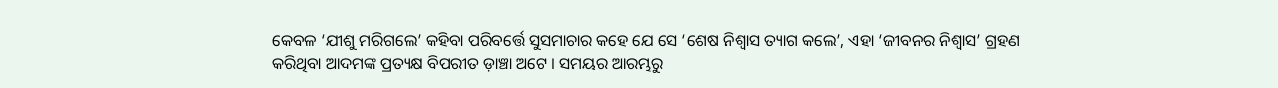କେବଳ ‘ଯୀଶୁ ମରିଗଲେ’ କହିବା ପରିବର୍ତ୍ତେ ସୁସମାଚାର କହେ ଯେ ସେ ‘ଶେଷ ନିଶ୍ୱାସ ତ୍ୟାଗ କଲେ’, ଏହା ‘ଜୀବନର ନିଶ୍ୱାସ’ ଗ୍ରହଣ କରିଥିବା ଆଦମଙ୍କ ପ୍ରତ୍ୟକ୍ଷ ବିପରୀତ ଡ଼ାଞ୍ଚା ଅଟେ । ସମୟର ଆରମ୍ଭରୁ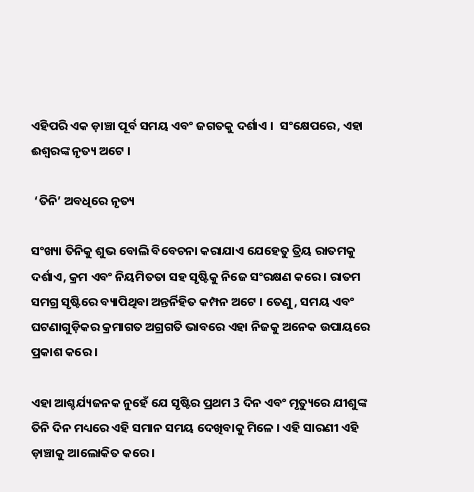ଏହିପରି ଏକ ଡ଼ାଞ୍ଚା ପୂର୍ବ ସମୟ ଏବଂ ଜଗତକୁ ଦର୍ଶାଏ ।  ସଂକ୍ଷେପରେ, ଏହା ଈଶ୍ୱରଙ୍କ ନୃତ୍ୟ ଅଟେ ।

 ‘ତିନି’ ଅବଧିରେ ନୃତ୍ୟ

ସଂଖ୍ୟା ତିନିକୁ ଶୁଭ ବୋଲି ବିବେଚନା କରାଯାଏ ଯେହେତୁ ତ୍ରିୟ ରାତମକୁ ଦର୍ଶାଏ, କ୍ରମ ଏବଂ ନିୟମିତତା ସହ ସୃଷ୍ଟିକୁ ନିଜେ ସଂରକ୍ଷଣ କରେ । ରାତମ ସମଗ୍ର ସୃଷ୍ଟିରେ ବ୍ୟାପିଥିବା ଅନ୍ତର୍ନିହିତ କମ୍ପନ ଅଟେ । ତେଣୁ, ସମୟ ଏବଂ ଘଟଣାଗୁଡ଼ିକର କ୍ରମାଗତ ଅଗ୍ରଗତି ଭାବରେ ଏହା ନିଜକୁ ଅନେକ ଉପାୟରେ ପ୍ରକାଶ କରେ ।

ଏହା ଆଶ୍ଚର୍ଯ୍ୟଜନକ ନୁହେଁ ଯେ ସୃଷ୍ଟିର ପ୍ରଥମ 3 ଦିନ ଏବଂ ମୃତ୍ୟୁରେ ଯୀଶୁଙ୍କ ତିନି ଦିନ ମଧ୍ୟରେ ଏହି ସମାନ ସମୟ ଦେଖିବାକୁ ମିଳେ । ଏହି ସାରଣୀ ଏହି  ଡ଼ାଞ୍ଚାକୁ ଆଲୋକିତ କରେ ।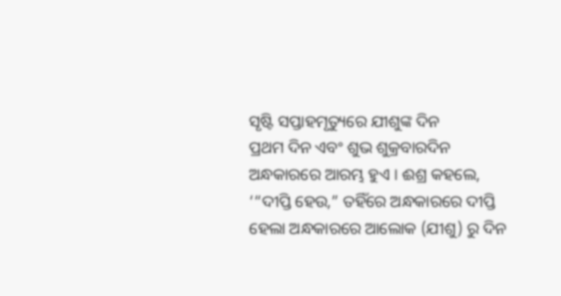ସୃଷ୍ଟି ସପ୍ତାହମୃତ୍ୟୁରେ ଯୀଶୁଙ୍କ ଦିନ
ପ୍ରଥମ ଦିନ ଏବଂ ଶୁଭ ଶୁକ୍ରବାରଦିନ ଅନ୍ଧକାରରେ ଆରମ୍ଭ ହୁଏ । ଈଶ୍ର କହଲେ, ‘“ଦୀପ୍ତି ହେଉ,” ତହିଁରେ ଅନ୍ଧକାରରେ ଦୀପ୍ତି ହେଲା ଅନ୍ଧକାରରେ ଆଲୋକ (ଯୀଶୁ) ରୁ ଦିନ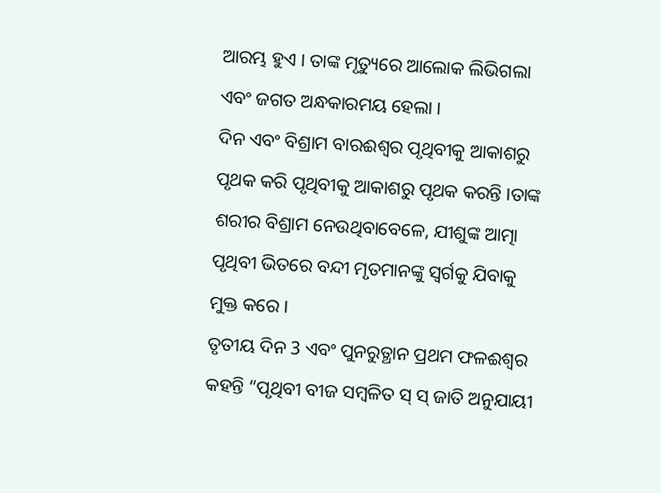ଆରମ୍ଭ ହୁଏ । ତାଙ୍କ ମୃତ୍ୟୁରେ ଆଲୋକ ଲିଭିଗଲା ଏବଂ ଜଗତ ଅନ୍ଧକାରମୟ ହେଲା ।
ଦିନ ଏବଂ ବିଶ୍ରାମ ବାରଈଶ୍ଵର ପୃଥିବୀକୁ ଆକାଶରୁ ପୃଥକ କରି ପୃଥିବୀକୁ ଆକାଶରୁ ପୃଥକ କରନ୍ତି ।ତାଙ୍କ ଶରୀର ବିଶ୍ରାମ ନେଉଥିବାବେଳେ, ଯୀଶୁଙ୍କ ଆତ୍ମା ପୃଥିବୀ ଭିତରେ ବନ୍ଦୀ ମୃତମାନଙ୍କୁ ସ୍ୱର୍ଗକୁ ଯିବାକୁ ମୁକ୍ତ କରେ ।
ତୃତୀୟ ଦିନ 3 ଏବଂ ପୁନରୁତ୍ଥାନ ପ୍ରଥମ ଫଳଈଶ୍ଵର କହନ୍ତି “ପୃଥିବୀ ବୀଜ ସମ୍ବଳିତ ସ୍ ସ୍ ଜାତି ଅନୁଯାୟୀ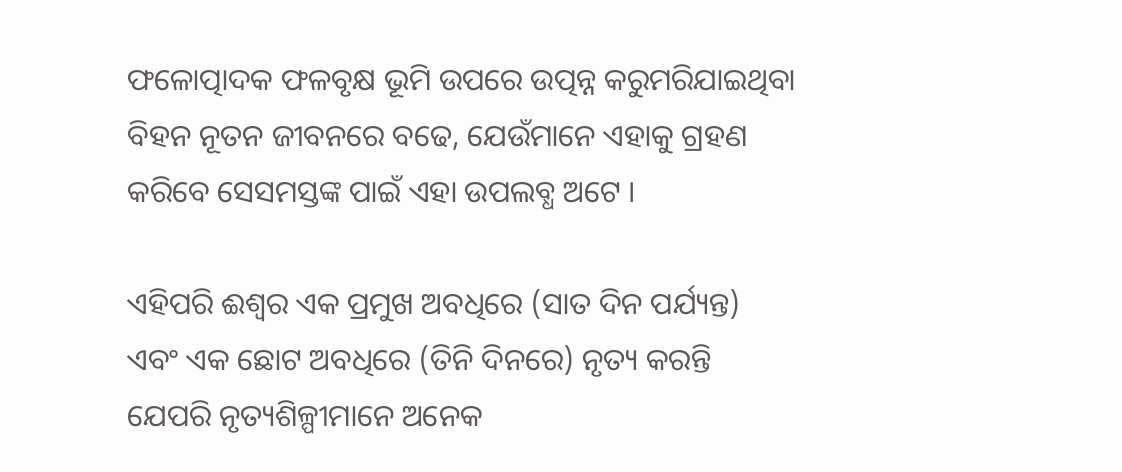ଫଳୋତ୍ପାଦକ ଫଳବୃକ୍ଷ ଭୂମି ଉପରେ ଉତ୍ପନ୍ନ କରୁମରିଯାଇଥିବା ବିହନ ନୂତନ ଜୀବନରେ ବଢେ, ଯେଉଁମାନେ ଏହାକୁ ଗ୍ରହଣ କରିବେ ସେସମସ୍ତଙ୍କ ପାଇଁ ଏହା ଉପଲବ୍ଧ ଅଟେ ।

ଏହିପରି ଈଶ୍ଵର ଏକ ପ୍ରମୁଖ ଅବଧିରେ (ସାତ ଦିନ ପର୍ଯ୍ୟନ୍ତ) ଏବଂ ଏକ ଛୋଟ ଅବଧିରେ (ତିନି ଦିନରେ) ନୃତ୍ୟ କରନ୍ତି ଯେପରି ନୃତ୍ୟଶିଳ୍ପୀମାନେ ଅନେକ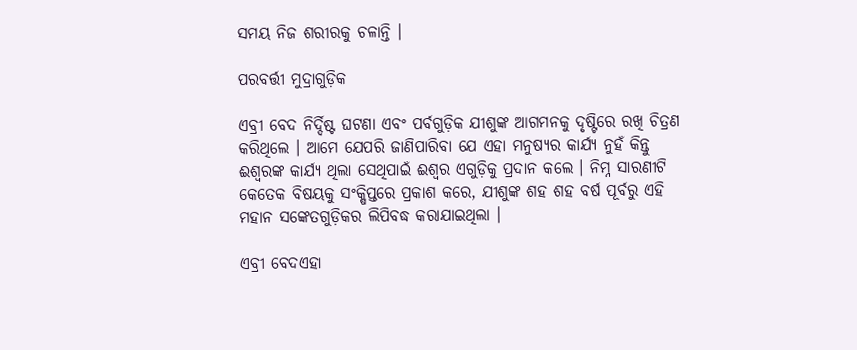ସମୟ ନିଜ ଶରୀରକୁ ଚଳାନ୍ତି ।

ପରବର୍ତ୍ତୀ ମୁଦ୍ରାଗୁଡ଼ିକ

ଏବ୍ରୀ ବେଦ ନିର୍ଦ୍ଦିଷ୍ଟ ଘଟଣା ଏବଂ ପର୍ବଗୁଡ଼ିକ ଯୀଶୁଙ୍କ ଆଗମନକୁ ଦୃଷ୍ଟିରେ ରଖି ଚିତ୍ରଣ କରିଥିଲେ । ଆମେ ଯେପରି ଜାଣିପାରିବା ଯେ ଏହା ମନୁଷ୍ୟର କାର୍ଯ୍ୟ ନୁହଁ କିନ୍ତୁ ଈଶ୍ଵରଙ୍କ କାର୍ଯ୍ୟ ଥିଲା ସେଥିପାଇଁ ଈଶ୍ଵର ଏଗୁଡ଼ିକୁ ପ୍ରଦାନ କଲେ । ନିମ୍ନ ସାରଣୀଟି କେତେକ ବିଷୟକୁ ସଂକ୍ଷିପ୍ତରେ ପ୍ରକାଶ କରେ, ଯୀଶୁଙ୍କ ଶହ ଶହ ବର୍ଷ ପୂର୍ବରୁ ଏହି ମହାନ ସଙ୍କେତଗୁଡ଼ିକର ଲିପିବଦ୍ଧ କରାଯାଇଥିଲା ।

ଏବ୍ରୀ ବେଦଏହା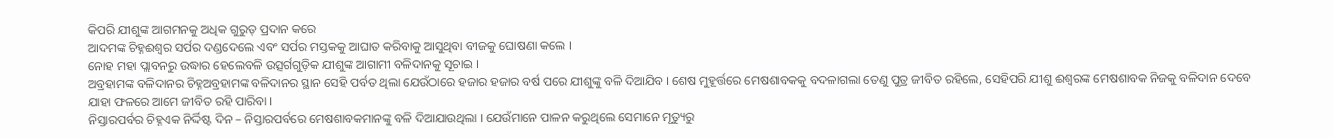କିପରି ଯୀଶୁଙ୍କ ଆଗମନକୁ ଅଧିକ ଗୁରୁତ୍ ପ୍ରଦାନ କରେ
ଆଦମଙ୍କ ଚିହ୍ନଈଶ୍ଵର ସର୍ପର ଦଣ୍ଡଦେଲେ ଏବଂ ସର୍ପର ମସ୍ତକକୁ ଆଘାତ କରିବାକୁ ଆସୁଥିବା ବୀଜକୁ ଘୋଷଣା କଲେ ।
ନୋହ ମହା ପ୍ଲାବନରୁ ଉଦ୍ଧାର ହେଲେବଳି ଉତ୍ସର୍ଗଗୁଡ଼ିକ ଯୀଶୁଙ୍କ ଆଗାମୀ ବଳିଦାନକୁ ସୂଚାଇ ।
ଅବ୍ରହାମଙ୍କ ବଳିଦାନର ଚିହ୍ନଅବ୍ରହାମଙ୍କ ବଳିଦାନର ସ୍ଥାନ ସେହି ପର୍ବତ ଥିଲା ଯେଉଁଠାରେ ହଜାର ହଜାର ବର୍ଷ ପରେ ଯୀଶୁଙ୍କୁ ବଳି ଦିଆଯିବ । ଶେଷ ମୁହୂର୍ତ୍ତରେ ମେଷଶାବକକୁ ବଦଳାଗଲା ତେଣୁ ପୁତ୍ର ଜୀବିତ ରହିଲେ, ସେହିପରି ଯୀଶୁ ଈଶ୍ଵରଙ୍କ ମେଷଶାବକ ନିଜକୁ ବଳିଦାନ ଦେବେ ଯାହା ଫଳରେ ଆମେ ଜୀବିତ ରହି ପାରିବା ।
ନିସ୍ତାରପର୍ବର ଚିହ୍ନଏକ ନିର୍ଦ୍ଦିଷ୍ଟ ଦିନ – ନିସ୍ତାରପର୍ବରେ ମେଷଶାବକମାନଙ୍କୁ ବଳି ଦିଆଯାଉଥିଲା । ଯେଉଁମାନେ ପାଳନ କରୁଥିଲେ ସେମାନେ ମୃତ୍ୟୁରୁ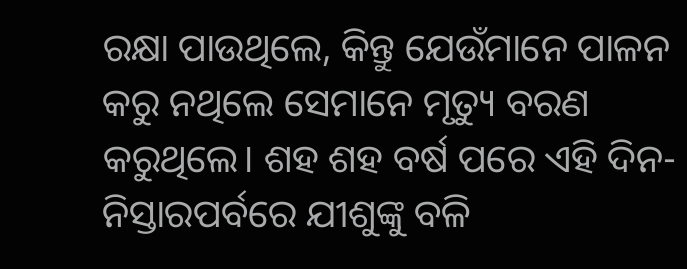ରକ୍ଷା ପାଉଥିଲେ, କିନ୍ତୁ ଯେଉଁମାନେ ପାଳନ କରୁ ନଥିଲେ ସେମାନେ ମୃତ୍ୟୁ ବରଣ କରୁଥିଲେ। ଶହ ଶହ ବର୍ଷ ପରେ ଏହି ଦିନ- ନିସ୍ତାରପର୍ବରେ ଯୀଶୁଙ୍କୁ ବଳି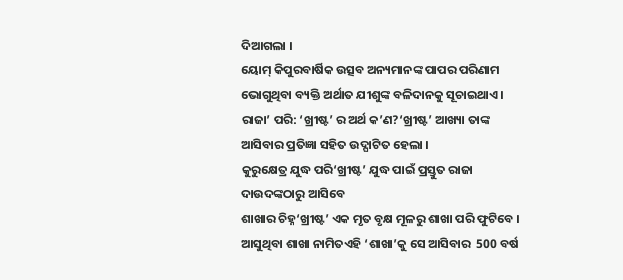ଦିଆଗଲା ।
ୟୋମ୍ କିପୁରବାର୍ଷିକ ଉତ୍ସବ ଅନ୍ୟମାନଙ୍କ ପାପର ପରିଣାମ ଭୋଗୁଥିବା ବ୍ୟକ୍ତି ଅର୍ଥାତ ଯୀଶୁଙ୍କ ବଳିଦାନକୁ ସୂଚାଇଥାଏ ।
ରାଜା’ ପରି: ‘ଖ୍ରୀଷ୍ଟ’ ର ଅର୍ଥ କ’ଣ?‘ଖ୍ରୀଷ୍ଟ’ ଆଖ୍ୟା ତାଙ୍କ ଆସିବାର ପ୍ରତିଜ୍ଞା ସହିତ ଉଦ୍ଘାଟିତ ହେଲା ।
କୁରୁକ୍ଷେତ୍ର ଯୁଦ୍ଧ ପରି‘ଖ୍ରୀଷ୍ଟ’ ଯୁଦ୍ଧ ପାଇଁ ପ୍ରସ୍ତୁତ ରାଜା ଦାଉଦଙ୍କଠାରୁ ଆସିବେ
ଶାଖାର ଚିହ୍ନ‘ଖ୍ରୀଷ୍ଟ’ ଏକ ମୃତ ବୃକ୍ଷ ମୂଳରୁ ଶାଖା ପରି ଫୁଟିବେ ।
ଆସୁଥିବା ଶାଖା ନାମିତଏହି ‘ଶାଖା’କୁ ସେ ଆସିବାର  500 ବର୍ଷ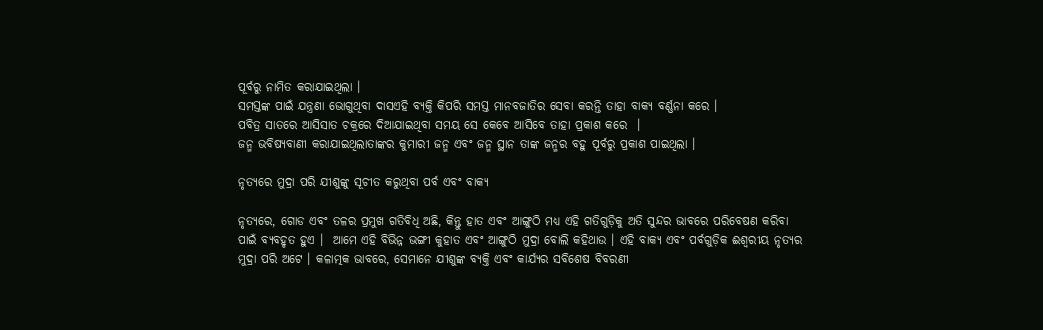ପୂର୍ବରୁ ନାମିତ କରାଯାଇଥିଲା ।
ସମସ୍ତଙ୍କ ପାଇଁ ଯନ୍ତ୍ରଣା ଭୋଗୁଥିବା ଦାସଏହି ବ୍ୟକ୍ତି କିପରି ସମସ୍ତ ମାନବଜାତିର ସେବା କରନ୍ତି ତାହା ବାକ୍ୟ ବର୍ଣ୍ଣନା କରେ ।
ପବିତ୍ର ସାତରେ ଆସିସାତ ଚକ୍ରରେ ଦିଆଯାଇଥିବା ସମୟ ସେ କେବେ ଆସିବେ ତାହା ପ୍ରକାଶ କରେ  ।
ଜନ୍ମ ଭବିଷ୍ୟବାଣୀ କରାଯାଇଥିଲାତାଙ୍କର କୁମାରୀ ଜନ୍ମ ଏବଂ ଜନ୍ମ ସ୍ଥାନ ତାଙ୍କ ଜନ୍ମର ବହୁ ପୂର୍ବରୁ ପ୍ରକାଶ ପାଇଥିଲା ।

ନୃତ୍ୟରେ ମୁଦ୍ରା ପରି ଯୀଶୁଙ୍କୁ ସୂଚୀତ କରୁଥିବା ପର୍ବ ଏବଂ ବାକ୍ୟ

ନୃତ୍ୟରେ, ଗୋଡ ଏବଂ ତଳର ପ୍ରମୁଖ ଗତିବିଧି ଅଛି, କିନ୍ତୁ ହାତ ଏବଂ ଆଙ୍ଗୁଠି ମଧ୍ୟ ଏହି ଗତିଗୁଡ଼ିକୁ ଅତି ସୁନ୍ଦର ଭାବରେ ପରିବେଷଣ କରିବା ପାଇଁ ବ୍ୟବହୃତ ହୁଏ ।  ଆମେ ଏହି ବିଭିନ୍ନ ଭଙ୍ଗୀ କୁହାତ ଏବଂ ଆଙ୍ଗୁଠି ମୁଦ୍ରା ବୋଲି କହିଥାଉ । ଏହି ବାକ୍ୟ ଏବଂ ପର୍ବଗୁଡ଼ିକ ଈଶ୍ୱରୀୟ ନୃତ୍ୟର ମୁଦ୍ରା ପରି ଅଟେ । କଳାତ୍ମକ ଭାବରେ, ସେମାନେ ଯୀଶୁଙ୍କ ବ୍ୟକ୍ତି ଏବଂ କାର୍ଯ୍ୟର ସବିଶେଷ ବିବରଣୀ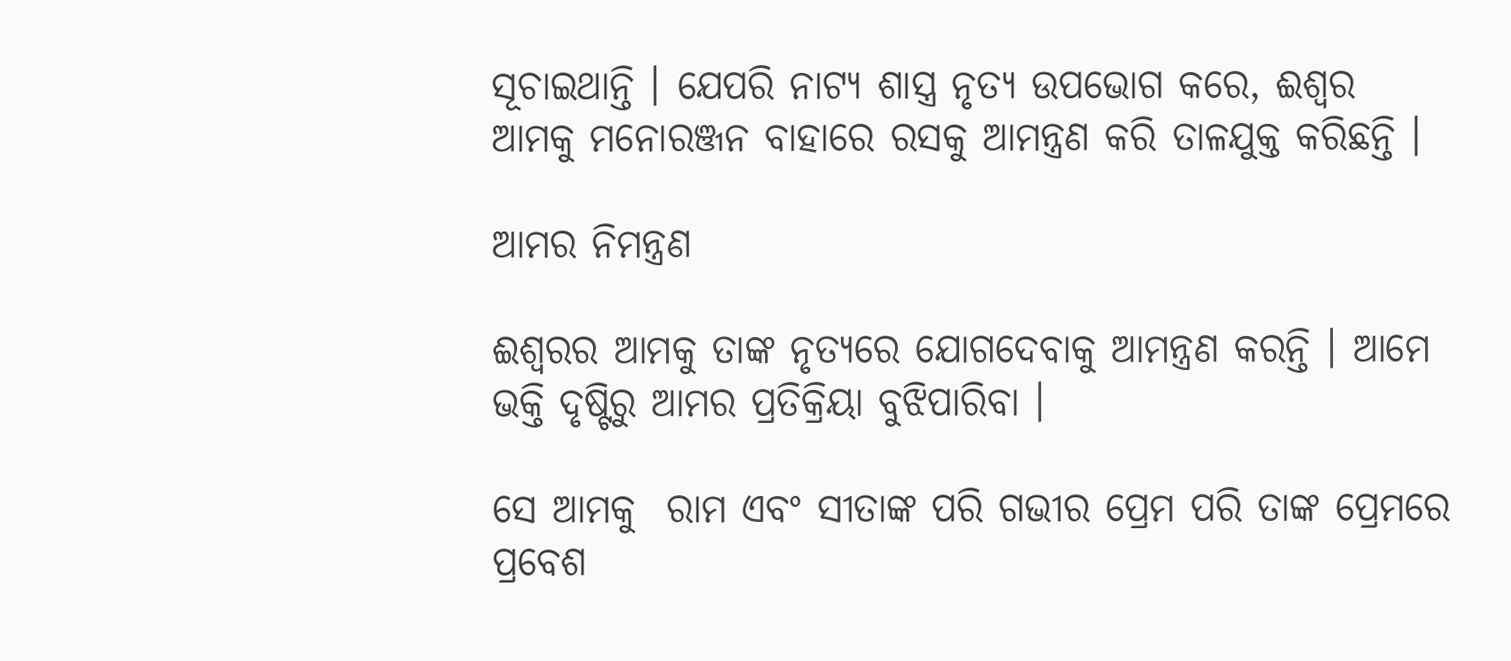ସୂଚାଇଥାନ୍ତି । ଯେପରି ନାଟ୍ୟ ଶାସ୍ତ୍ର ନୃତ୍ୟ ଉପଭୋଗ କରେ, ଈଶ୍ଵର ଆମକୁ ମନୋରଞ୍ଜନ ବାହାରେ ରସକୁ ଆମନ୍ତ୍ରଣ କରି ତାଳଯୁକ୍ତ କରିଛନ୍ତି ।

ଆମର ନିମନ୍ତ୍ରଣ

ଈଶ୍ଵରର ଆମକୁ ତାଙ୍କ ନୃତ୍ୟରେ ଯୋଗଦେବାକୁ ଆମନ୍ତ୍ରଣ କରନ୍ତି । ଆମେ ଭକ୍ତି ଦୃଷ୍ଟିରୁ ଆମର ପ୍ରତିକ୍ରିୟା ବୁଝିପାରିବା ।

ସେ ଆମକୁ  ରାମ ଏବଂ ସୀତାଙ୍କ ପରି ଗଭୀର ପ୍ରେମ ପରି ତାଙ୍କ ପ୍ରେମରେ ପ୍ରବେଶ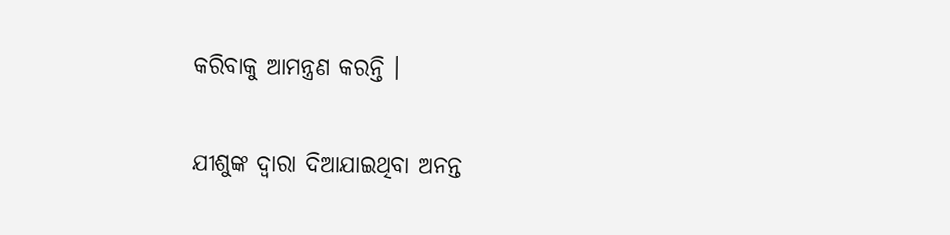କରିବାକୁ ଆମନ୍ତ୍ରଣ କରନ୍ତି ।

ଯୀଶୁଙ୍କ ଦ୍ୱାରା ଦିଆଯାଇଥିବା ଅନନ୍ତ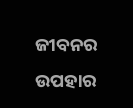ଜୀବନର ଉପହାର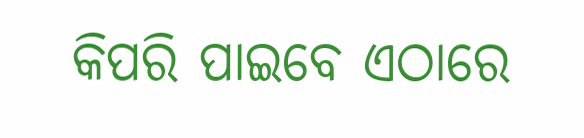କିପରି ପାଇବେ ଏଠାରେ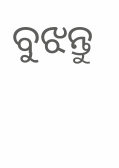ବୁଝନ୍ତୁ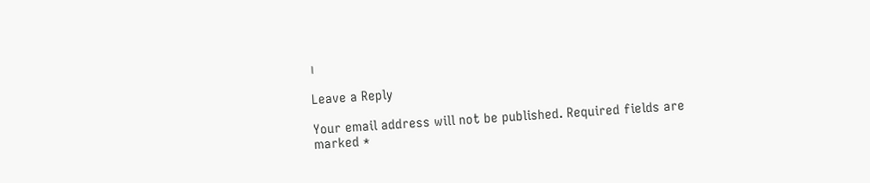।

Leave a Reply

Your email address will not be published. Required fields are marked *